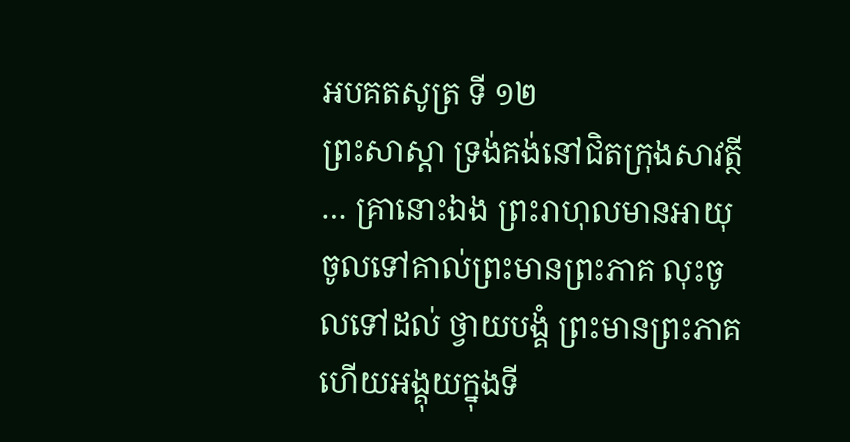អបគតសូត្រ ទី ១២
ព្រះសាស្តា ទ្រង់គង់នៅជិតក្រុងសាវត្ថី … គ្រានោះឯង ព្រះរាហុលមានអាយុ ចូលទៅគាល់ព្រះមានព្រះភាគ លុះចូលទៅដល់ ថ្វាយបង្គំ ព្រះមានព្រះភាគ ហើយអង្គុយក្នុងទី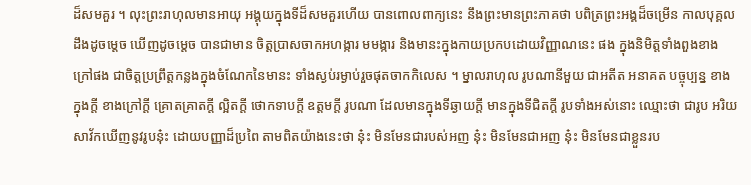ដ៏សមគួរ ។ លុះព្រះរាហុលមានអាយុ អង្គុយក្នុងទីដ៏សមគួរហើយ បានពោលពាក្យនេះ នឹងព្រះមានព្រះភាគថា បពិត្រព្រះអង្គដ៏ចម្រើន កាលបុគ្គលដឹងដូចម្តេច ឃើញដូចម្តេច បានជាមាន ចិត្តប្រាសចាកអហង្ការ មមង្ការ និងមានះក្នុងកាយប្រកបដោយវិញ្ញាណនេះ ផង ក្នុងនិមិត្តទាំងពួងខាងក្រៅផង ជាចិត្តប្រព្រឹត្តកន្លងក្នុងចំណែកនៃមានះ ទាំងស្ងប់រម្ងាប់រួចផុតចាកកិលេស ។ ម្នាលរាហុល រូបណានីមួយ ជាអតីត អនាគត បច្ចុប្បន្ន ខាងក្នុងក្តី ខាងក្រៅក្តី គ្រោតគ្រាតក្តី ល្អិតក្តី ថោកទាបក្តី ឧត្តមក្តី រូបណា ដែលមានក្នុងទីឆ្ងាយក្តី មានក្នុងទីជិតក្តី រូបទាំងអស់នោះ ឈ្មោះថា ជារូប អរិយសាវ័កឃើញនូវរូបនុ៎ះ ដោយបញ្ញាដ៏ប្រពៃ តាមពិតយ៉ាងនេះថា នុ៎ះ មិនមែនជារបស់អញ នុ៎ះ មិនមែនជាអញ នុ៎ះ មិនមែនជាខ្លួនរប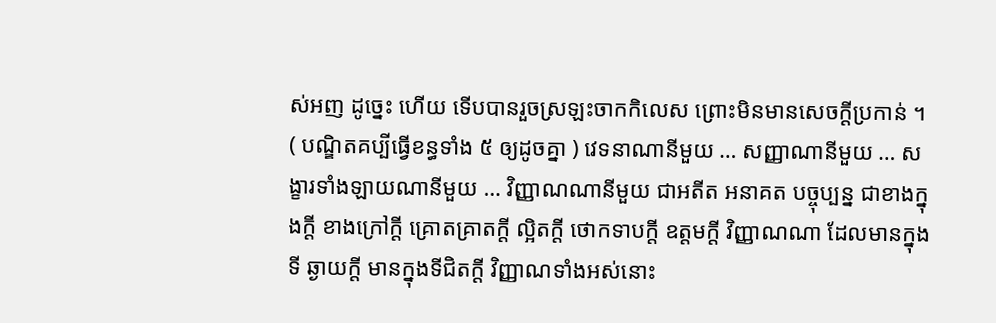ស់អញ ដូច្នេះ ហើយ ទើបបានរួចស្រឡះចាកកិលេស ព្រោះមិនមានសេចក្តីប្រកាន់ ។ ( បណ្ឌិតគប្បីធ្វើខន្ធទាំង ៥ ឲ្យដូចគ្នា ) វេទនាណានីមួយ … សញ្ញាណានីមួយ … សង្ខារទាំងឡាយណានីមួយ … វិញ្ញាណណានីមួយ ជាអតីត អនាគត បច្ចុប្បន្ន ជាខាងក្នុងក្តី ខាងក្រៅក្តី គ្រោតគ្រាតក្តី ល្អិតក្តី ថោកទាបក្តី ឧត្តមក្តី វិញ្ញាណណា ដែលមានក្នុងទី ឆ្ងាយក្តី មានក្នុងទីជិតក្តី វិញ្ញាណទាំងអស់នោះ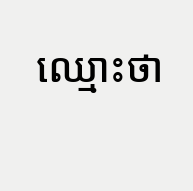ឈ្មោះថា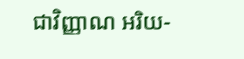ជាវិញ្ញាណ អរិយ-